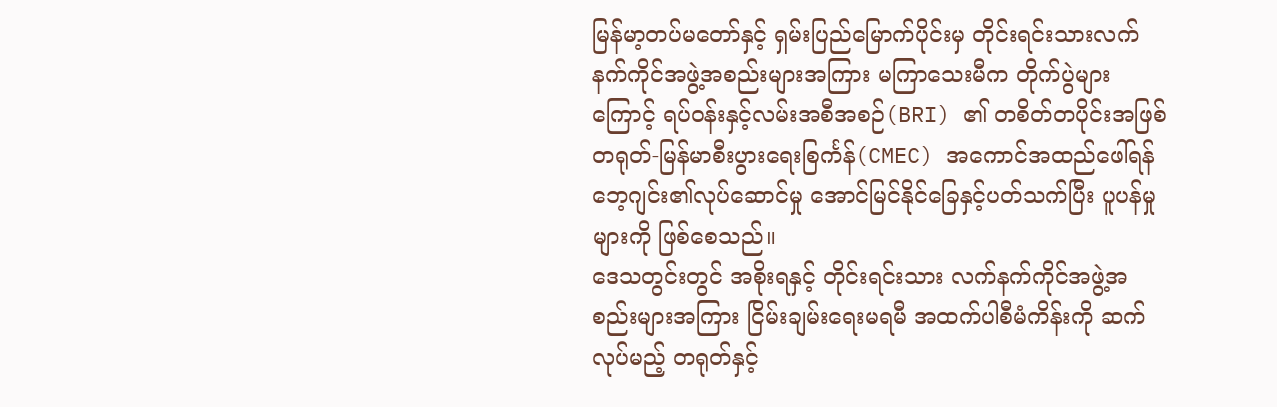မြန်မာ့တပ်မတော်နှင့် ရှမ်းပြည်မြောက်ပိုင်းမှ တိုင်းရင်းသားလက်နက်ကိုင်အဖွဲ့အစည်းများအကြား မကြာသေးမီက တိုက်ပွဲများကြောင့် ရပ်ဝန်းနှင့်လမ်းအစီအစဉ်(BRI) ၏ တစိတ်တပိုင်းအဖြစ် တရုတ်-မြန်မာစီးပွားရေးစြင်္ကန်(CMEC) အကောင်အထည်ဖေါ်ရန် ဘေ့ဂျင်း၏လုပ်ဆောင်မှု အောင်မြင်နိုင်ခြေနှင့်ပတ်သက်ပြီး ပူပန်မှုများကို ဖြစ်စေသည်။
ဒေသတွင်းတွင် အစိုးရနှင့် တိုင်းရင်းသား လက်နက်ကိုင်အဖွဲ့အစည်းများအကြား ငြိမ်းချမ်းရေးမရမီ အထက်ပါစီမံကိန်းကို ဆက်လုပ်မည့် တရုတ်နှင့်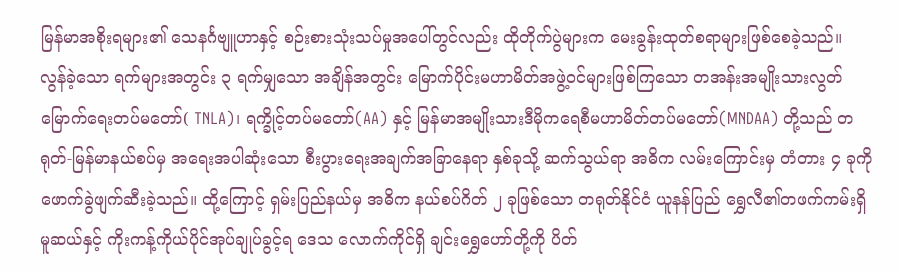မြန်မာအစိုးရများ၏ သေနင်္ဂဗျူဟာနှင့် စဉ်းစားသုံးသပ်မှုအပေါ်တွင်လည်း ထိုတိုက်ပွဲများက မေးခွန်းထုတ်စရာများဖြစ်စေခဲ့သည်။
လွန်ခဲ့သော ရက်များအတွင်း ၃ ရက်မျှသော အချိန်အတွင်း မြောက်ပိုင်းမဟာမိတ်အဖွဲ့ဝင်များဖြစ်ကြသော တအန်းအမျိုးသားလွတ်မြောက်ရေးတပ်မတော်( TNLA)၊ ရက္ခိုင့်တပ်မတော်(AA) နှင့် မြန်မာအမျိုးသားဒီမိုကရေစီမဟာမိတ်တပ်မတော်(MNDAA) တို့သည် တရုတ်-မြန်မာနယ်စပ်မှ အရေးအပါဆုံးသော စီးပွားရေးအချက်အခြာနေရာ နှစ်ခုသို့ ဆက်သွယ်ရာ အဓိက လမ်းကြောင်းမှ တံတား ၄ ခုကို ဖောက်ခွဲဖျက်ဆီးခဲ့သည်။ ထို့ကြောင့် ရှမ်းပြည်နယ်မှ အဓိက နယ်စပ်ဂိတ် ၂ ခုဖြစ်သော တရုတ်နိုင်ငံ ယူနန်ပြည် ရွှေလီ၏တဖက်ကမ်းရှိ မူဆယ်နှင့် ကိုးကန့်ကိုယ်ပိုင်အုပ်ချုပ်ခွင့်ရ ဒေသ လောက်ကိုင်ရှိ ချင်းရွှေဟော်တို့ကို ပိတ်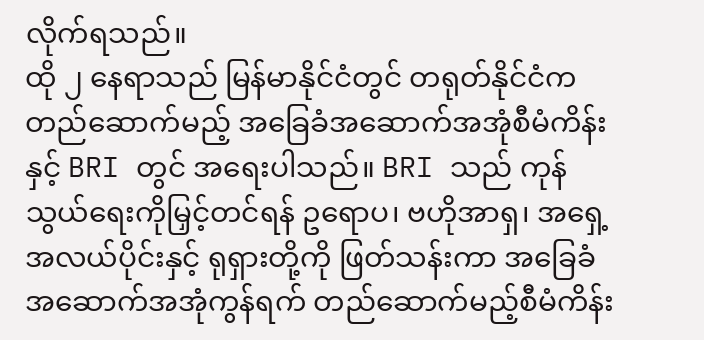လိုက်ရသည်။
ထို ၂ နေရာသည် မြန်မာနိုင်ငံတွင် တရုတ်နိုင်ငံက တည်ဆောက်မည့် အခြေခံအဆောက်အအုံစီမံကိန်းနှင့် BRI တွင် အရေးပါသည်။ BRI သည် ကုန်သွယ်ရေးကိုမြှင့်တင်ရန် ဥရောပ၊ ဗဟိုအာရှ၊ အရှေ့အလယ်ပိုင်းနှင့် ရုရှားတို့ကို ဖြတ်သန်းကာ အခြေခံအဆောက်အအုံကွန်ရက် တည်ဆောက်မည့်စီမံကိန်း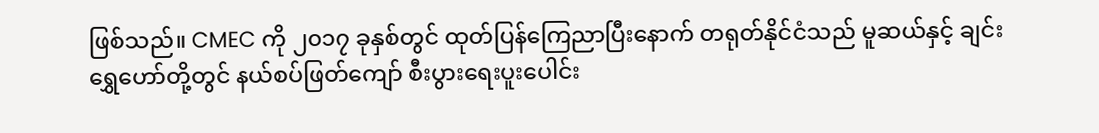ဖြစ်သည်။ CMEC ကို ၂၀၁၇ ခုနှစ်တွင် ထုတ်ပြန်ကြေညာပြီးနောက် တရုတ်နိုင်ငံသည် မူဆယ်နှင့် ချင်းရွှေဟော်တို့တွင် နယ်စပ်ဖြတ်ကျော် စီးပွားရေးပူးပေါင်း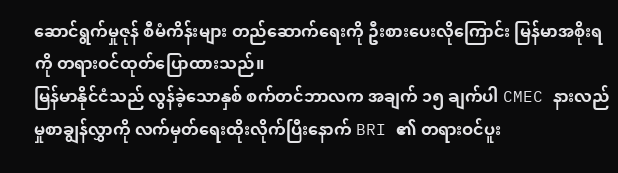ဆောင်ရွက်မှုဇုန် စီမံကိန်းများ တည်ဆောက်ရေးကို ဦးစားပေးလိုကြောင်း မြန်မာအစိုးရကို တရားဝင်ထုတ်ပြောထားသည်။
မြန်မာနိုင်ငံသည် လွန်ခဲ့သောနှစ် စက်တင်ဘာလက အချက် ၁၅ ချက်ပါ CMEC နားလည်မှုစာချွန်လွှာကို လက်မှတ်ရေးထိုးလိုက်ပြီးနောက် BRI ၏ တရားဝင်ပူး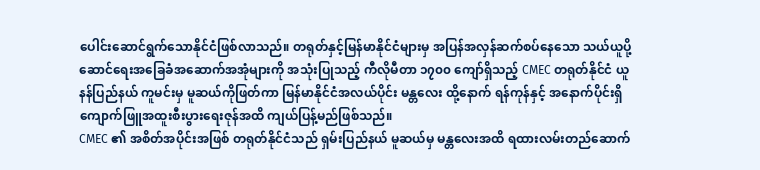ပေါင်းဆောင်ရွက်သောနိုင်ငံဖြစ်လာသည်။ တရုတ်နှင့်မြန်မာနိုင်ငံများမှ အပြန်အလှန်ဆက်စပ်နေသော သယ်ယူပို့ဆောင်ရေးအခြေခံအဆောက်အအုံများကို အသုံးပြုသည့် ကီလိုမီတာ ၁၇၀၀ ကျော်ရှိသည့် CMEC တရုတ်နိုင်ငံ ယူနန်ပြည်နယ် ကူမင်းမှ မူဆယ်ကိုဖြတ်ကာ မြန်မာနိုင်ငံအလယ်ပိုင်း မန္တလေး ထို့နောက် ရန်ကုန်နှင့် အနောက်ပိုင်းရှိ ကျောက်ဖြူအထူးစီးပွားရေးဇုန်အထိ ကျယ်ပြန့်မည်ဖြစ်သည်။
CMEC ၏ အစိတ်အပိုင်းအဖြစ် တရုတ်နိုင်ငံသည် ရှမ်းပြည်နယ် မူဆယ်မှ မန္တလေးအထိ ရထားလမ်းတည်ဆောက်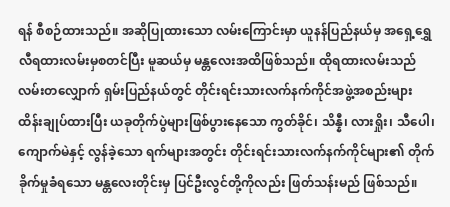ရန် စီစဉ်ထားသည်။ အဆိုပြုထားသော လမ်းကြောင်းမှာ ယူနန်ပြည်နယ်မှ အရှေ့ရွှေလီရထားလမ်းမှစတင်ပြီး မူဆယ်မှ မန္တလေးအထိဖြစ်သည်။ ထိုရထားလမ်းသည် လမ်းတလျှောက် ရှမ်းပြည်နယ်တွင် တိုင်းရင်းသားလက်နက်ကိုင်အဖွဲ့အစည်းများ ထိန်းချုပ်ထားပြီး ယခုတိုက်ပွဲများဖြစ်ပွားနေသော ကွတ်ခိုင်၊ သိန္နီ၊ လားရှိုး၊ သီပေါ၊ ကျောက်မဲနှင့် လွန်ခဲ့သော ရက်များအတွင်း တိုင်းရင်းသားလက်နက်ကိုင်များ၏ တိုက်ခိုက်မှုခံရသော မန္တလေးတိုင်းမှ ပြင်ဦးလွင်တို့ကိုလည်း ဖြတ်သန်းမည် ဖြစ်သည်။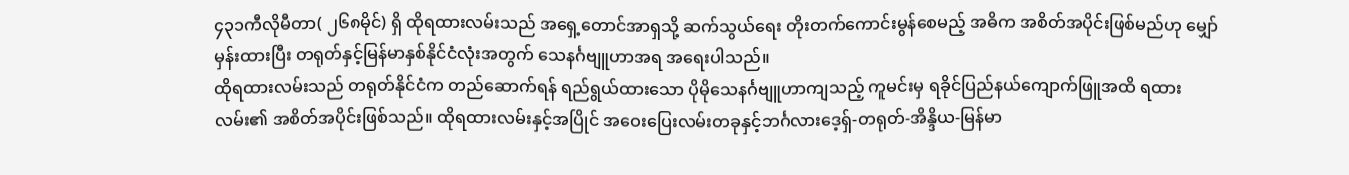၄၃၁ကီလိုမီတာ( ၂၆၈မိုင်) ရှိ ထိုရထားလမ်းသည် အရှေ့တောင်အာရှသို့ ဆက်သွယ်ရေး တိုးတက်ကောင်းမွန်စေမည့် အဓိက အစိတ်အပိုင်းဖြစ်မည်ဟု မျှော်မှန်းထားပြီး တရုတ်နှင့်မြန်မာနှစ်နိုင်ငံလုံးအတွက် သေနင်္ဂဗျူဟာအရ အရေးပါသည်။
ထိုရထားလမ်းသည် တရုတ်နိုင်ငံက တည်ဆောက်ရန် ရည်ရွယ်ထားသော ပိုမိုသေနင်္ဂဗျူဟာကျသည့် ကူမင်းမှ ရခိုင်ပြည်နယ်ကျောက်ဖြူအထိ ရထားလမ်း၏ အစိတ်အပိုင်းဖြစ်သည်။ ထိုရထားလမ်းနှင့်အပြိုင် အဝေးပြေးလမ်းတခုနှင့်ဘင်္ဂလားဒေ့ရှ်-တရုတ်-အိန္ဒိယ-မြန်မာ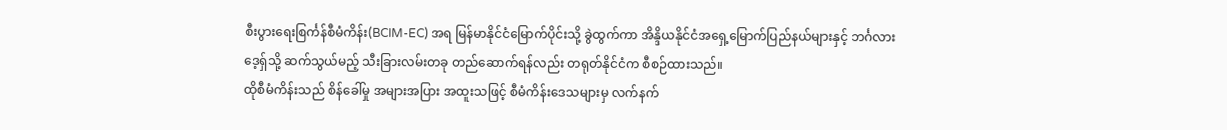စီးပွားရေးစြင်္ကန်စီမံကိန်း(BCIM-EC) အရ မြန်မာနိုင်ငံမြောက်ပိုင်းသို့ ခွဲထွက်ကာ အိန္ဒိယနိုင်ငံအရှေ့မြောက်ပြည်နယ်များနှင့် ဘင်္ဂလားဒေ့ရှ်သို့ ဆက်သွယ်မည့် သီးခြားလမ်းတခု တည်ဆောက်ရန်လည်း တရုတ်နိုင်ငံက စီစဉ်ထားသည်။
ထိုစီမံကိန်းသည် စိန်ခေါ်မှု အများအပြား အထူးသဖြင့် စီမံကိန်းဒေသများမှ လက်နက်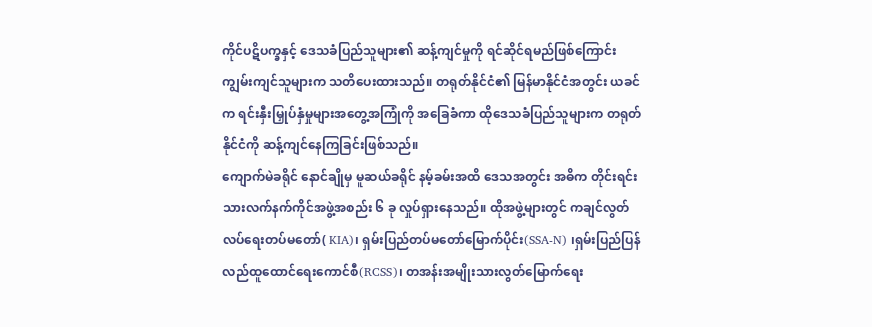ကိုင်ပဋိပက္ခနှင့် ဒေသခံပြည်သူများ၏ ဆန့်ကျင်မှုကို ရင်ဆိုင်ရမည်ဖြစ်ကြောင်း ကျွမ်းကျင်သူများက သတိပေးထားသည်။ တရုတ်နိုင်ငံ၏ မြန်မာနိုင်ငံအတွင်း ယခင်က ရင်းနှီးမြှုပ်နှံမှုများအတွေ့အကြုံကို အခြေခံကာ ထိုဒေသခံပြည်သူများက တရုတ်နိုင်ငံကို ဆန့်ကျင်နေကြခြင်းဖြစ်သည်။
ကျောက်မဲခရိုင် နောင်ချိုမှ မူဆယ်ခရိုင် နမ့်ခမ်းအထိ ဒေသအတွင်း အဓိက တိုင်းရင်းသားလက်နက်ကိုင်အဖွဲ့အစည်း ၆ ခု လှုပ်ရှားနေသည်။ ထိုအဖွဲ့များတွင် ကချင်လွတ်လပ်ရေးတပ်မတော်( KIA)၊ ရှမ်းပြည်တပ်မတော်မြောက်ပိုင်း(SSA-N) ၊ရှမ်းပြည်ပြန်လည်ထူထောင်ရေးကောင်စီ(RCSS)၊ တအန်းအမျိုးသားလွတ်မြောက်ရေး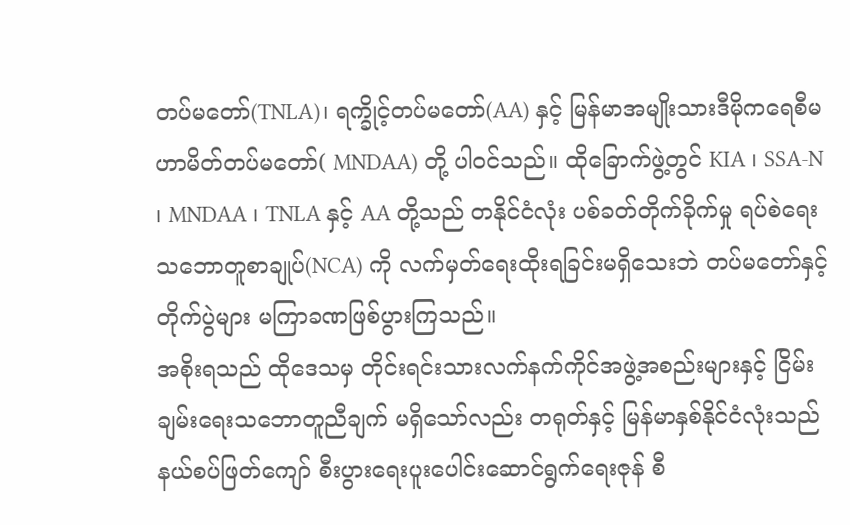တပ်မတော်(TNLA)၊ ရက္ခိုင့်တပ်မတော်(AA) နှင့် မြန်မာအမျိုးသားဒီမိုကရေစီမဟာမိတ်တပ်မတော်( MNDAA) တို့ ပါဝင်သည်။ ထိုခြောက်ဖွဲ့တွင် KIA ၊ SSA-N ၊ MNDAA ၊ TNLA နှင့် AA တို့သည် တနိုင်ငံလုံး ပစ်ခတ်တိုက်ခိုက်မှု ရပ်စဲရေး သဘောတူစာချုပ်(NCA) ကို လက်မှတ်ရေးထိုးရခြင်းမရှိသေးဘဲ တပ်မတော်နှင့် တိုက်ပွဲများ မကြာခဏဖြစ်ပွားကြသည်။
အစိုးရသည် ထိုဒေသမှ တိုင်းရင်းသားလက်နက်ကိုင်အဖွဲ့အစည်းများနှင့် ငြိမ်းချမ်းရေးသဘောတူညီချက် မရှိသော်လည်း တရုတ်နှင့် မြန်မာနှစ်နိုင်ငံလုံးသည် နယ်စပ်ဖြတ်ကျော် စီးပွားရေးပူးပေါင်းဆောင်ရွက်ရေးဇုန် စီ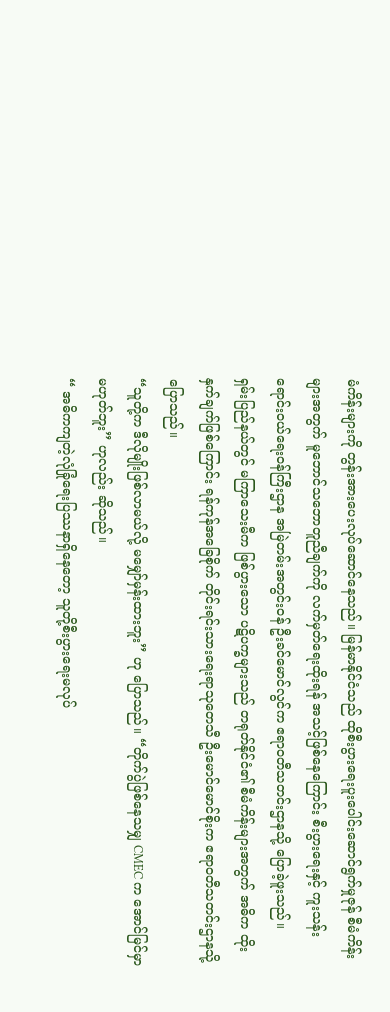မံကိန်းများကို တွန်းအားပေးလုပ်ဆောင်နေသည်။ မြန်မာနိုင်ငံသည် ထိုစီးပွားရေးပူးပေါင်းဆောင်ရွက်မှုဇုန် စီမံကိန်းများအတွက် မူဘောင်သဘောတူညီချက်ကို လက်မှတ်ရေးထိုးရန် အသင့်ဖြစ်နေကြောင်း စီးပွားရေးနှင့် ကူးသန်းရောင်းဝယ်ရေးဝန်ကြီးဌာန အမြဲတမ်းအတွင်းဝန် ဦးခင်မောင်လွင်က ဧရာဝတီသတင်းဌာနသို့ ပြောခဲ့ဖူးသည်။
ရှမ်းပြည်နယ်တွင် မကြာသေးမီက ဖြစ်ပွားသော ပဋိပက္ခများသည် တရုတ်နိုင်ငံ၏ စီမံကိန်းများအတွက် အဓိက ထိုးနှက်ချက်ဖြစ်ကြောင်း ရန်ကုန်အခြေစိုက် တိုင်းရင်းသားရေးရာသုတေသီ ဦးမောင်မောင်စိုးက ဧရာဝတီသတင်းဌာနသို့ပြောသည်။
“သူတို့က ဒီလိုမျိုးဖြစ်လာမယ်လို့ မမျှော်မှန်းထားဘူး” ဟု ပြောသည်။ “တိုက်ပွဲဖြစ်နေသမျှ CMEC က အောင်မြင်မှာ မဟုတ်ဘူး” ဟုလည်း ဆိုသည်။
“ အဓိကကျတဲ့လုံခြုံရေးပြဿနာရှိနေတော့ သူတို့စီးပွားရေးမလုပ်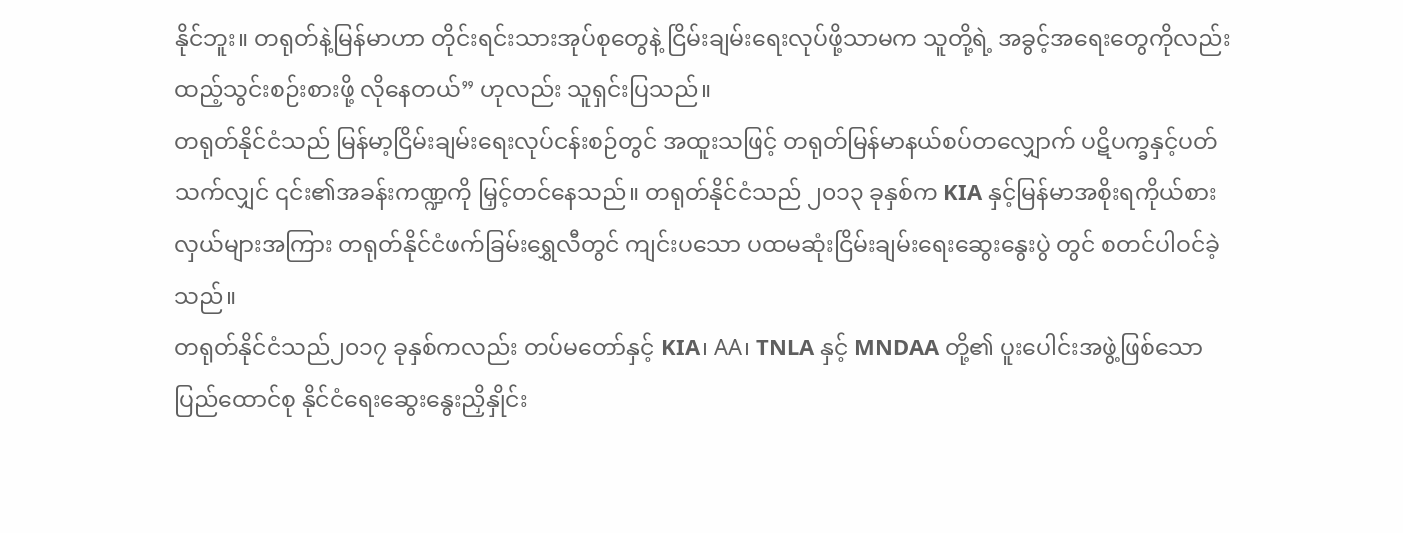နိုင်ဘူး။ တရုတ်နဲ့မြန်မာဟာ တိုင်းရင်းသားအုပ်စုတွေနဲ့ ငြိမ်းချမ်းရေးလုပ်ဖို့သာမက သူတို့ရဲ့ အခွင့်အရေးတွေကိုလည်း ထည့်သွင်းစဉ်းစားဖို့ လိုနေတယ်” ဟုလည်း သူရှင်းပြသည်။
တရုတ်နိုင်ငံသည် မြန်မာ့ငြိမ်းချမ်းရေးလုပ်ငန်းစဉ်တွင် အထူးသဖြင့် တရုတ်မြန်မာနယ်စပ်တလျှောက် ပဋိပက္ခနှင့်ပတ်သက်လျှင် ၎င်း၏အခန်းကဏ္ဍကို မြှင့်တင်နေသည်။ တရုတ်နိုင်ငံသည် ၂၀၁၃ ခုနှစ်က KIA နှင့်မြန်မာအစိုးရကိုယ်စားလှယ်များအကြား တရုတ်နိုင်ငံဖက်ခြမ်းရွှေလီတွင် ကျင်းပသော ပထမဆုံးငြိမ်းချမ်းရေးဆွေးနွေးပွဲ တွင် စတင်ပါဝင်ခဲ့သည်။
တရုတ်နိုင်ငံသည်၂၀၁၇ ခုနှစ်ကလည်း တပ်မတော်နှင့် KIA၊ AA၊ TNLA နှင့် MNDAA တို့၏ ပူးပေါင်းအဖွဲ့ဖြစ်သော ပြည်ထောင်စု နိုင်ငံရေးဆွေးနွေးညှိနှိုင်း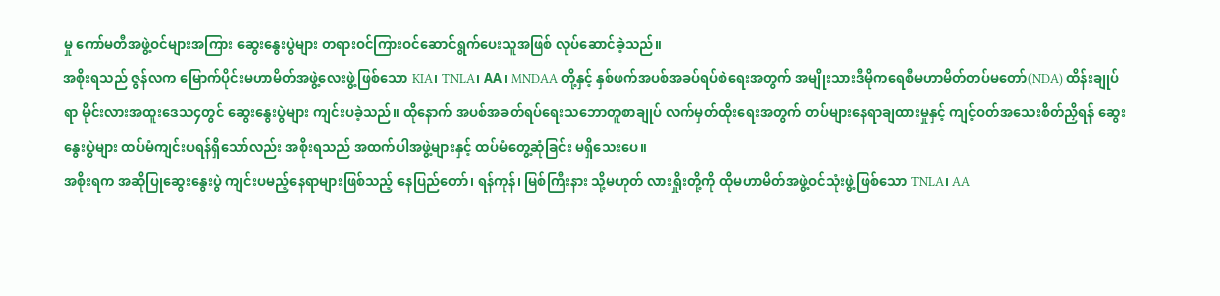မှု ကော်မတီအဖွဲ့ဝင်များအကြား ဆွေးနွေးပွဲများ တရားဝင်ကြားဝင်ဆောင်ရွက်ပေးသူအဖြစ် လုပ်ဆောင်ခဲ့သည်။
အစိုးရသည် ဇွန်လက မြောက်ပိုင်းမဟာမိတ်အဖွဲ့လေးဖွဲ့ဖြစ်သော KIA၊ TNLA၊ AA၊ MNDAA တို့နှင့် နှစ်ဖက်အပစ်အခပ်ရပ်စဲရေးအတွက် အမျိုးသားဒီမိုကရေစီမဟာမိတ်တပ်မတော်(NDA) ထိန်းချုပ်ရာ မိုင်းလားအထူးဒေသ၄တွင် ဆွေးနွေးပွဲများ ကျင်းပခဲ့သည်။ ထိုနောက် အပစ်အခတ်ရပ်ရေးသဘောတူစာချုပ် လက်မှတ်ထိုးရေးအတွက် တပ်များနေရာချထားမှုနှင့် ကျင့်ဝတ်အသေးစိတ်ညှိရန် ဆွေးနွေးပွဲများ ထပ်မံကျင်းပရန်ရှိသော်လည်း အစိုးရသည် အထက်ပါအဖွဲ့များနှင့် ထပ်မံတွေ့ဆုံခြင်း မရှိသေးပေ။
အစိုးရက အဆိုပြုဆွေးနွေးပွဲ ကျင်းပမည့်နေရာများဖြစ်သည့် နေပြည်တော်၊ ရန်ကုန်၊ မြစ်ကြီးနား သို့မဟုတ် လားရှိုးတို့ကို ထိုမဟာမိတ်အဖွဲ့ဝင်သုံးဖွဲ့ဖြစ်သော TNLA၊ AA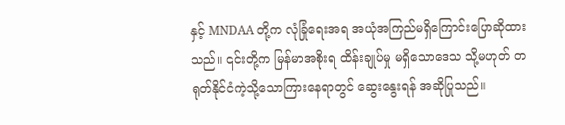နှင့် MNDAA တို့က လုံခြုံရေးအရ အယုံအကြည်မရှိကြောင်းပြောဆိုထားသည်။ ၎င်းတို့က မြန်မာအစိုးရ ထိန်းချုပ်မှု မရှိသောဒေသ သို့မဟုတ် တရုတ်နိုင်ငံကဲ့သို့သောကြားနေရာတွင် ဆွေးနွေးရန် အဆိုပြုသည်။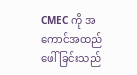CMEC ကို အကောင်အထည်ဖေါ်ခြင်းသည်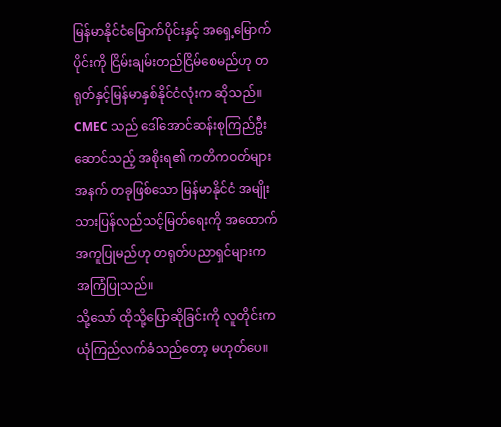မြန်မာနိုင်ငံမြောက်ပိုင်းနှင့် အရှေ့မြောက်ပိုင်းကို ငြိမ်းချမ်းတည်ငြိမ်စေမည်ဟု တရုတ်နှင့်မြန်မာနှစ်နိုင်ငံလုံးက ဆိုသည်။ CMEC သည် ဒေါ်အောင်ဆန်းစုကြည်ဦးဆောင်သည့် အစိုးရ၏ ကတိကဝတ်များအနက် တခုဖြစ်သော မြန်မာနိုင်ငံ အမျိုးသားပြန်လည်သင့်မြတ်ရေးကို အထောက်အကူပြုမည်ဟု တရုတ်ပညာရှင်များက အကြံပြုသည်။
သို့သော် ထိုသို့ပြောဆိုခြင်းကို လူတိုင်းက ယုံကြည်လက်ခံသည်တော့ မဟုတ်ပေ။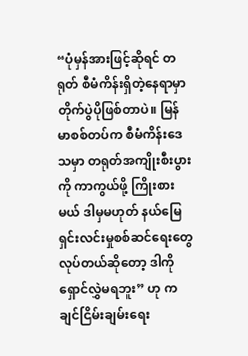“ပုံမှန်အားဖြင့်ဆိုရင် တရုတ် စီမံကိန်းရှိတဲ့နေရာမှာ တိုက်ပွဲပိုဖြစ်တာပဲ။ မြန်မာစစ်တပ်က စီမံကိန်းဒေသမှာ တရုတ်အကျိုးစီးပွားကို ကာကွယ်ဖို့ ကြိုးစားမယ် ဒါမှမဟုတ် နယ်မြေရှင်းလင်းမှုစစ်ဆင်ရေးတွေ လုပ်တယ်ဆိုတော့ ဒါကိုရှောင်လွှဲမရဘူး” ဟု ကချင်ငြိမ်းချမ်းရေး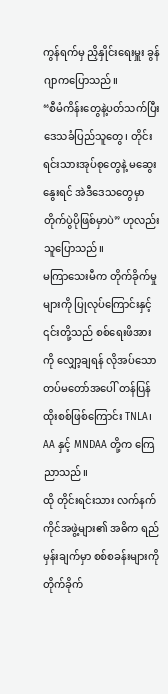ကွန်ရက်မှ ညှိနှိုင်းရေးမှူး ခွန်ဂျာကပြောသည်။
“စီမံကိန်းတွေနဲ့ပတ်သက်ပြီး ဒေသခံပြည်သူတွေ၊ တိုင်းရင်းသားအုပ်စုတွေနဲ့ မဆွေးနွေးရင် အဲဒီဒေသတွေမှာ တိုက်ပွဲပိုဖြစ်မှာပဲ” ဟုလည်း သူပြောသည်။
မကြာသေးမီက တိုက်ခိုက်မှုများကို ပြုလုပ်ကြောင်းနှင့် ၎င်းတို့သည် စစ်ရေးဖိအားကို လျှော့ချရန် လိုအပ်သော တပ်မတော်အပေါ် တန်ပြန်ထိုးစစ်ဖြစ်ကြောင်း TNLA၊ AA နှင့် MNDAA တို့က ကြေညာသည်။
ထို တိုင်းရင်းသား လက်နက်ကိုင်အဖွဲ့များ၏ အဓိက ရည်မှန်းချက်မှာ စစ်စခန်းများကို တိုက်ခိုက်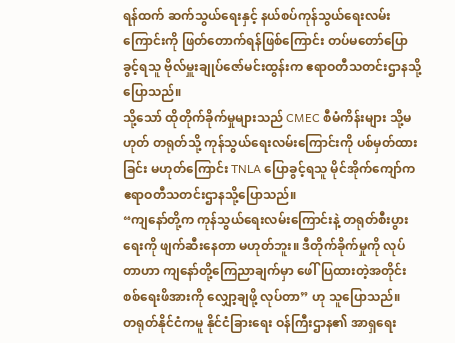ရန်ထက် ဆက်သွယ်ရေးနှင့် နယ်စပ်ကုန်သွယ်ရေးလမ်းကြောင်းကို ဖြတ်တောက်ရန်ဖြစ်ကြောင်း တပ်မတော်ပြောခွင့်ရသူ ဗိုလ်မှူးချုပ်ဇော်မင်းထွန်းက ဧရာဝတီသတင်းဌာနသို့ပြောသည်။
သို့သော် ထိုတိုက်ခိုက်မှုများသည် CMEC စီမံကိန်းများ သို့မဟုတ် တရုတ်သို့ ကုန်သွယ်ရေးလမ်းကြောင်းကို ပစ်မှတ်ထားခြင်း မဟုတ်ကြောင်း TNLA ပြောခွင့်ရသူ မိုင်အိုက်ကျော်က ဧရာဝတီသတင်းဌာနသို့ပြောသည်။
“ကျနော်တို့က ကုန်သွယ်ရေးလမ်းကြောင်းနဲ့ တရုတ်စီးပွားရေးကို ဖျက်ဆီးနေတာ မဟုတ်ဘူး။ ဒီတိုက်ခိုက်မှုကို လုပ်တာဟာ ကျနော်တို့ကြေညာချက်မှာ ဖေါ်ပြထားတဲ့အတိုင်း စစ်ရေးဖိအားကို လျှော့ချဖို့ လုပ်တာ” ဟု သူပြောသည်။
တရုတ်နိုင်ငံကမူ နိုင်ငံခြားရေး ဝန်ကြီးဌာန၏ အာရှရေး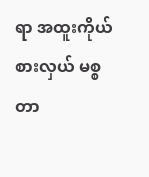ရာ အထူးကိုယ်စားလှယ် မစ္စတာ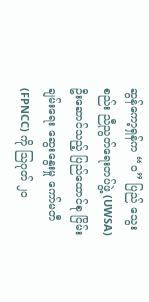ဆွန်ကော့ရှန်က “ဝ” ပြည် သွေးစည်း ညီညွတ်ရေးတပ်ဖွဲ့ (UWSA) ဦးဆောင်သည့် ပြည်ထောင်စု ငြိမ်းချမ်းရေး ဆွေးနွေးမှု ကော်မတီ (FPNCC) ကို သြဂုတ် ၂၀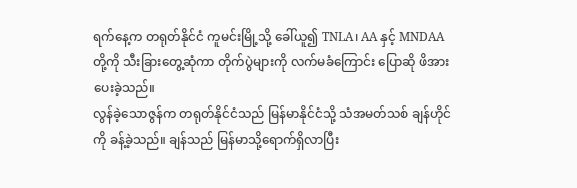ရက်နေ့က တရုတ်နိုင်ငံ ကူမင်းမြို့သို့ ခေါ်ယူ၍ TNLA၊ AA နှင့် MNDAA တို့ကို သီးခြားတွေ့ဆုံကာ တိုက်ပွဲများကို လက်မခံကြောင်း ပြောဆို ဖိအားပေးခဲ့သည်။
လွန်ခဲ့သောဇွန်က တရုတ်နိုင်ငံသည် မြန်မာနိုင်ငံသို့ သံအမတ်သစ် ချန်ဟိုင်ကို ခန့်ခဲ့သည်။ ချန်သည် မြန်မာသို့ရောက်ရှိလာပြီး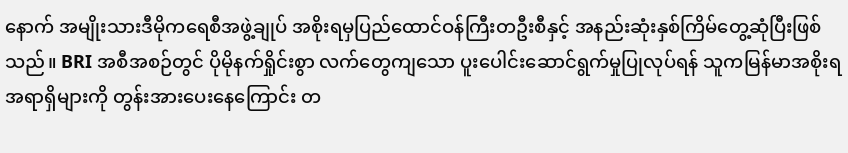နောက် အမျိုးသားဒီမိုကရေစီအဖွဲ့ချုပ် အစိုးရမှပြည်ထောင်ဝန်ကြီးတဦးစီနှင့် အနည်းဆုံးနှစ်ကြိမ်တွေ့ဆုံပြီးဖြစ်သည်။ BRI အစီအစဉ်တွင် ပိုမိုနက်ရှိုင်းစွာ လက်တွေကျသော ပူးပေါင်းဆောင်ရွက်မှုပြုလုပ်ရန် သူကမြန်မာအစိုးရအရာရှိများကို တွန်းအားပေးနေကြောင်း တ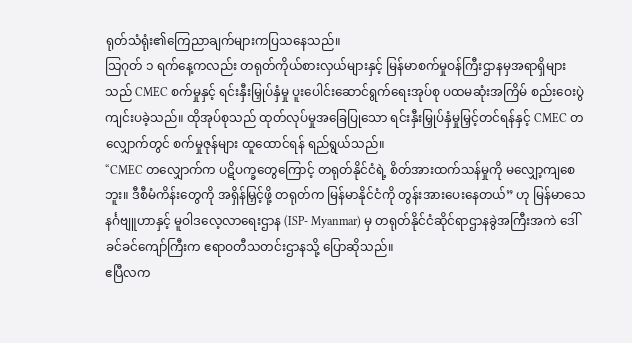ရုတ်သံရုံး၏ကြေညာချက်များကပြသနေသည်။
သြဂုတ် ၁ ရက်နေ့ကလည်း တရုတ်ကိုယ်စားလှယ်များနှင့် မြန်မာစက်မှုဝန်ကြီးဌာနမှအရာရှိများသည် CMEC စက်မှုနှင့် ရင်းနှီးမြှုပ်နှံမှု ပူးပေါင်းဆောင်ရွက်ရေးအုပ်စု ပထမဆုံးအကြိမ် စည်းဝေးပွဲ ကျင်းပခဲ့သည်။ ထိုအုပ်စုသည် ထုတ်လုပ်မှုအခြေပြုသော ရင်းနှီးမြှုပ်နှံမှုမြှင့်တင်ရန်နှင့် CMEC တလျှောက်တွင် စက်မှုဇုန်များ ထူထောင်ရန် ရည်ရွယ်သည်။
“CMEC တလျှောက်က ပဋိပက္ခတွေကြောင့် တရုတ်နိုင်ငံရဲ့ စိတ်အားထက်သန်မှုကို မလျှော့ကျစေဘူး။ ဒီစီမံကိန်းတွေကို အရှိန်မြှင့်ဖို့ တရုတ်က မြန်မာနိုင်ငံကို တွန်းအားပေးနေတယ်” ဟု မြန်မာသေနင်္ဂဗျူဟာနှင့် မူဝါဒလေ့လာရေးဌာန (ISP- Myanmar) မှ တရုတ်နိုင်ငံဆိုင်ရာဌာနခွဲအကြီးအကဲ ဒေါ်ခင်ခင်ကျော်ကြီးက ဧရာဝတီသတင်းဌာနသို့ ပြောဆိုသည်။
ဧပြီလက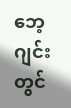ဘေ့ဂျင်းတွင်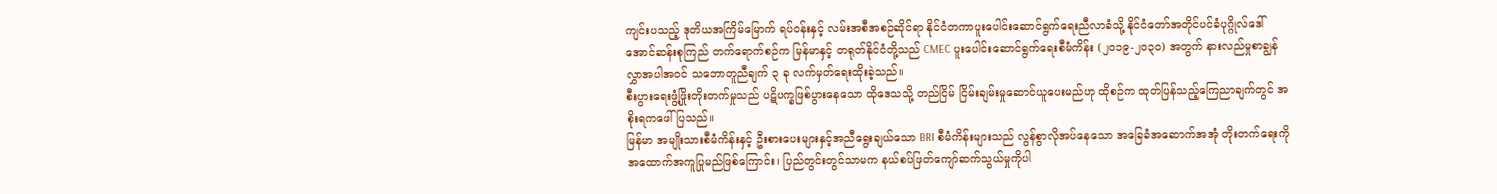ကျင်းပသည့် ဒုတိယအကြိမ်မြောက် ရပ်ဝန်းနှင့် လမ်းအစီအစဉ်ဆိုင်ရာ နိုင်ငံတကာပူးပေါင်းဆောင်ရွက်ရေးညီလာခံသို့ နိုင်ငံတော်အတိုင်ပင်ခံပုဂ္ဂိုလ်ဒေါ်အောင်ဆန်းစုကြည် တက်ရောက်စဉ်က မြန်မာနှင့် တရုတ်နိုင်ငံတို့သည် CMEC ပူးပေါင်းဆောင်ရွက်ရေးစီမံကိန်း (၂၀၁၉-၂၀၃၀) အတွက် နားလည်မှုစာချွန်လွှာအပါအဝင် သဘောတူညီချက် ၃ ခု လက်မှတ်ရေးထိုးခဲ့သည်။
စီးပွားရေးဖွံ့ဖြိုးတိုးတက်မှုသည် ပဋိပက္ခဖြစ်ပွားနေသော ထိုဒေသသို့ တည်ငြိမ် ငြိမ်းချမ်းမှုဆောင်ယူပေးမည်ဟု ထိုစဉ်က ထုတ်ပြန်သည့်ကြေညာချက်တွင် အစိုးရကဖေါ်ပြသည်။
မြန်မာ အမျိုးသားစီမံကိန်းနှင့် ဦးစားပေးများနှင့်အညီရွေးချယ်သော BRI စီမံကိန်းများသည် လွန်စွာလိုအပ်နေသော အခြေခံအဆောက်အအုံ တိုးတက်ရေးကို အထောက်အကူပြုမည်ဖြစ်ကြောင်း၊ ပြည်တွင်းတွင်သာမက နယ်စပ်ဖြတ်ကျော်ဆက်သွယ်မှုကိုပါ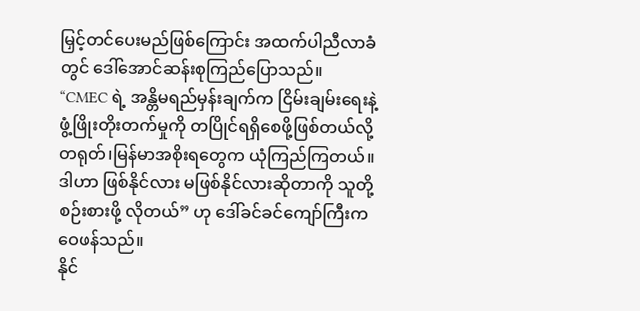မြှင့်တင်ပေးမည်ဖြစ်ကြောင်း အထက်ပါညီလာခံတွင် ဒေါ်အောင်ဆန်းစုကြည်ပြောသည်။
“CMEC ရဲ့ အန္တိမရည်မှန်းချက်က ငြိမ်းချမ်းရေးနဲ့ ဖွံ့ဖြိုးတိုးတက်မှုကို တပြိုင်ရရှိစေဖို့ဖြစ်တယ်လို့ တရုတ်၊မြန်မာအစိုးရတွေက ယုံကြည်ကြတယ်။ ဒါဟာ ဖြစ်နိုင်လား မဖြစ်နိုင်လားဆိုတာကို သူတို့ စဉ်းစားဖို့ လိုတယ်” ဟု ဒေါ်ခင်ခင်ကျော်ကြီးက ဝေဖန်သည်။
နိုင်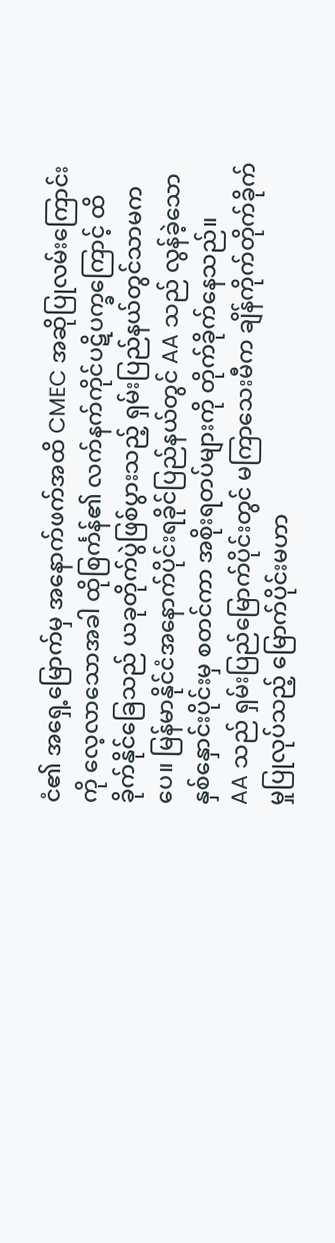ငံ၏ အရှေ့မြောက်မှ အနောက်ဖက်အထိ CMEC အဆိုပြုလမ်းကြောင်းကို လေ့လာသောအခါ ထိုစြင်္ကန်၏ လက်နက်ကိုင်ပဋိပက္ခကြောင့် ထိခိုက်နိုင်ခြေသည် ယခုတိုက်ပွဲဖြစ်ပွားသည့် ရှမ်းပြည်နယ်တွင်သာမကပေ။ မြန်မာနိုင်ငံအနောက်ပိုင်းရခိုင်ပြည်နယ်တွင် AA သည် လွန်ခဲ့သောနှစ်နှောင်းပိုင်းမှ စတင်ကာ အစိုးရတပ်များကို တိုက်ခိုက်နေသည်။
AA သည် ရှမ်းပြည်မြောက်ပိုင်းတွင် မကြာသေးမီက ချိန်ကိုက်တိုက်ခိုက်မှုပြုလုပ်သည့် မြောက်ပိုင်းမဟာ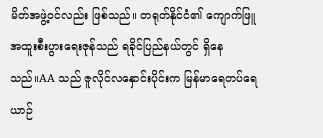မိတ်အဖွဲ့ဝင်လည်း ဖြစ်သည်။ တရုတ်နိုင်ငံ၏ ကျောက်ဖြူအထူးစီးပွားရေးဇုန်သည် ရခိုင်ပြည်နယ်တွင် ရှိနေသည်။AA သည် ဇူလိုင်လနှောင်းပိုင်းက မြန်မာရေတပ်ရေယာဉ်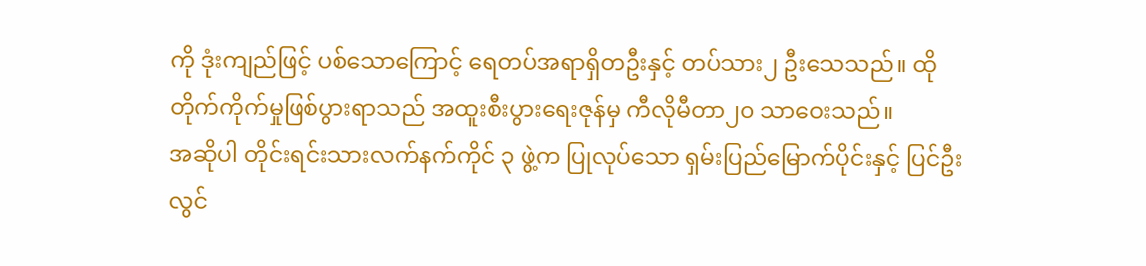ကို ဒုံးကျည်ဖြင့် ပစ်သောကြောင့် ရေတပ်အရာရှိတဦးနှင့် တပ်သား၂ ဦးသေသည်။ ထိုတိုက်ကိုက်မှုဖြစ်ပွားရာသည် အထူးစီးပွားရေးဇုန်မှ ကီလိုမီတာ၂၀ သာဝေးသည်။
အဆိုပါ တိုင်းရင်းသားလက်နက်ကိုင် ၃ ဖွဲ့က ပြုလုပ်သော ရှမ်းပြည်မြောက်ပိုင်းနှင့် ပြင်ဦးလွင်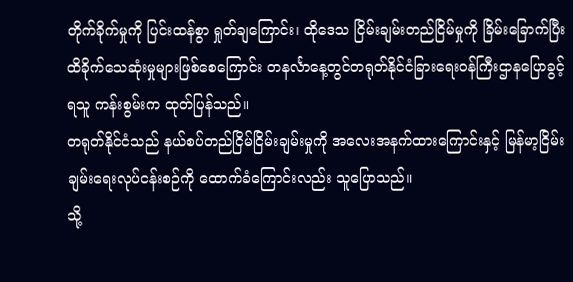တိုက်ခိုက်မှုကို ပြင်းထန်စွာ ရှုတ်ချကြောင်း၊ ထိုဒေသ ငြိမ်းချမ်းတည်ငြိမ်မှုကို ခြိမ်းခြောက်ပြီး ထိခိုက်သေဆုံးမှုများဖြစ်စေကြောင်း တနင်္လာနေ့တွင်တရုတ်နိုင်ငံခြားရေးဝန်ကြီးဌာနပြောခွင့်ရသူ ကန်းစွမ်းက ထုတ်ပြန်သည်။
တရုတ်နိုင်ငံသည် နယ်စပ်တည်ငြိမ်ငြိမ်းချမ်းမှုကို အလေးအနက်ထားကြောင်းနှင့် မြန်မာ့ငြိမ်းချမ်းရေးလုပ်ငန်းစဉ်ကို ထောက်ခံကြောင်းလည်း သူပြောသည်။
သို့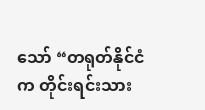သော် “တရုတ်နိုင်ငံက တိုင်းရင်းသား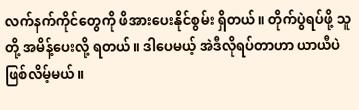လက်နက်ကိုင်တွေကို ဖိအားပေးနိုင်စွမ်း ရှိတယ်။ တိုက်ပွဲရပ်ဖို့ သူတို့ အမိန့်ပေးလို့ ရတယ်။ ဒါပေမယ့် အဲဒီလိုရပ်တာဟာ ယာယီပဲဖြစ်လိမ့်မယ်။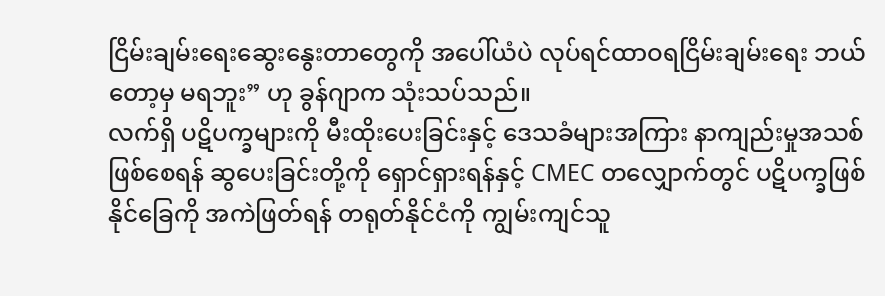ငြိမ်းချမ်းရေးဆွေးနွေးတာတွေကို အပေါ်ယံပဲ လုပ်ရင်ထာဝရငြိမ်းချမ်းရေး ဘယ်တော့မှ မရဘူး” ဟု ခွန်ဂျာက သုံးသပ်သည်။
လက်ရှိ ပဋိပက္ခများကို မီးထိုးပေးခြင်းနှင့် ဒေသခံများအကြား နာကျည်းမှုအသစ်ဖြစ်စေရန် ဆွပေးခြင်းတို့ကို ရှောင်ရှားရန်နှင့် CMEC တလျှောက်တွင် ပဋိပက္ခဖြစ်နိုင်ခြေကို အကဲဖြတ်ရန် တရုတ်နိုင်ငံကို ကျွမ်းကျင်သူ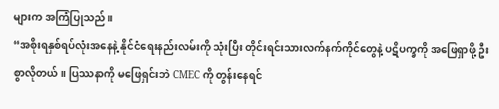များက အကြံပြုသည်။
“အစိုးရနှစ်ရပ်လုံးအနေနဲ့ နိုင်ငံရေးနည်းလမ်းကို သုံးပြီး တိုင်းရင်းသားလက်နက်ကိုင်တွေနဲ့ ပဋိပက္ခကို အဖြေရှာဖို့ ဦးစွာလိုတယ်။ ပြဿနာကို မဖြေရှင်းဘဲ CMEC ကို တွန်းနေရင်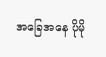အခြေအနေ ပိုမို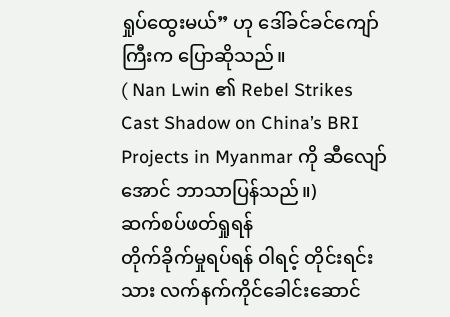ရှုပ်ထွေးမယ်” ဟု ဒေါ်ခင်ခင်ကျော်ကြီးက ပြောဆိုသည်။
( Nan Lwin ၏ Rebel Strikes Cast Shadow on China’s BRI Projects in Myanmar ကို ဆီလျော်အောင် ဘာသာပြန်သည်။)
ဆက်စပ်ဖတ်ရှုရန်
တိုက်ခိုက်မှုရပ်ရန် ဝါရင့် တိုင်းရင်းသား လက်နက်ကိုင်ခေါင်းဆောင်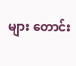များ တောင်း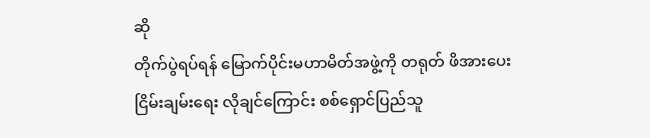ဆို
တိုက်ပွဲရပ်ရန် မြောက်ပိုင်းမဟာမိတ်အဖွဲ့ကို တရုတ် ဖိအားပေး
ငြိမ်းချမ်းရေး လိုချင်ကြောင်း စစ်ရှောင်ပြည်သူ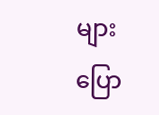များ ပြော